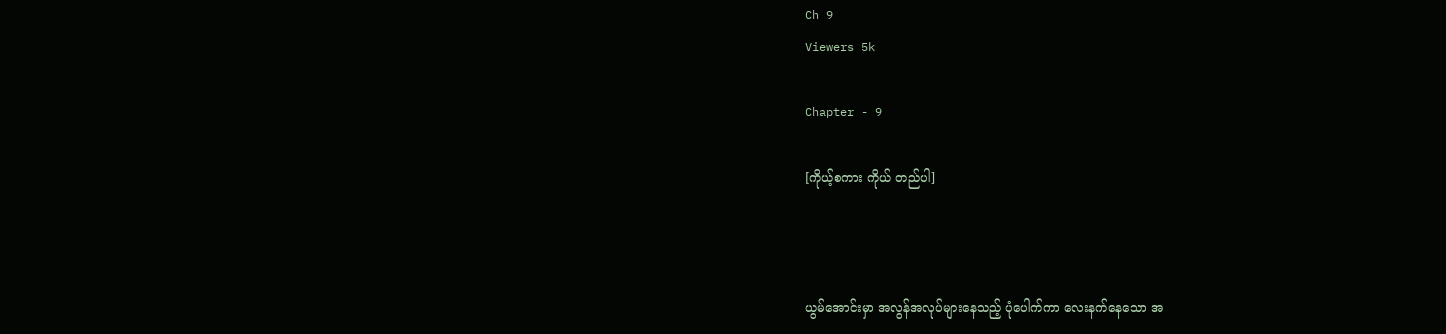Ch 9
Viewers 5k

Chapter - 9

[ကိုယ့်စကား ကိုယ် တည်ပါ]



ယွမ်အောင်းမှာ အလွန်အလုပ်များနေသည့် ပုံပေါက်ကာ လေးနက်နေသော အ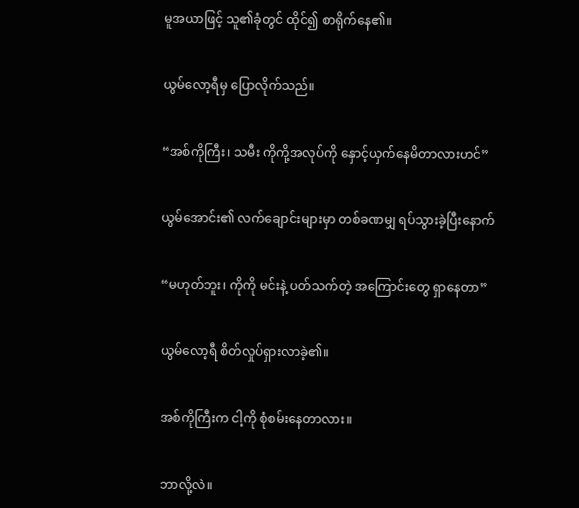မူအယာဖြင့် သူ၏ခုံတွင် ထိုင်၍ စာရိုက်နေ၏။


ယွမ်လော့ရီမှ ပြောလိုက်သည်။


“အစ်ကိုကြီး၊ သမီး ကိုကို့အလုပ်ကို နှောင့်ယှက်နေမိတာလားဟင်”


ယွမ်အောင်း၏ လက်ချောင်းများမှာ တစ်ခဏမျှ ရပ်သွားခဲ့ပြီးနောက်


“မဟုတ်ဘူး၊ ကိုကို မင်းနဲ့ ပတ်သက်တဲ့ အကြောင်းတွေ ရှာနေတာ”


ယွမ်လော့ရီ စိတ်လှုပ်ရှားလာခဲ့၏။


အစ်ကိုကြီးက ငါ့ကို စုံစမ်းနေတာလား။


ဘာလို့လဲ။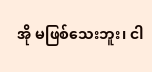အို မဖြစ်သေးဘူး၊ ငါ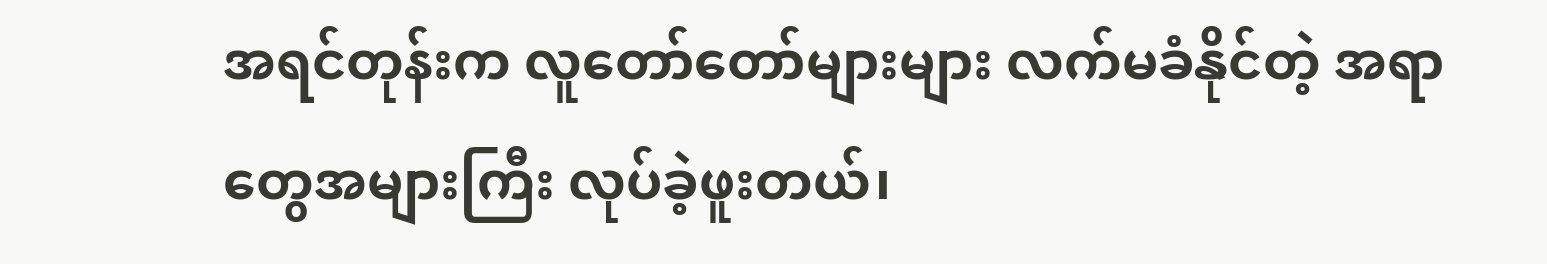အရင်တုန်းက လူတော်တော်များများ လက်မခံနိုင်တဲ့ အရာတွေအများကြီး လုပ်ခဲ့ဖူးတယ်၊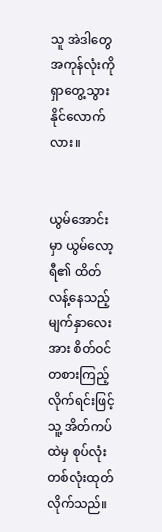သူ အဲဒါတွေအကုန်လုံးကို ရှာတွေ့သွားနိုင်လောက်လား။


ယွမ်အောင်းမှာ ယွမ်လော့ရီ၏ ထိတ်လန့်နေသည့် မျက်နှာလေးအား စိတ်ဝင်တစားကြည့်လိုက်ရင်းဖြင့် သူ့ အိတ်ကပ်ထဲမှ စုပ်လုံးတစ်လုံးထုတ်လိုက်သည်။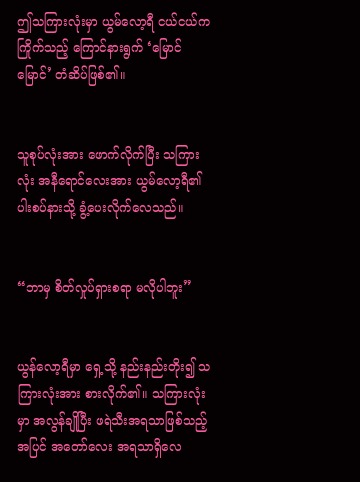ဤသကြားလုံးမှာ ယွမ်လော့ရီ ငယ်ငယ်က ကြိုက်သည့် ကြောင်နားရွက် ‘မြောင် မြောင်’ တံဆိပ်ဖြစ်၏။


သူစုပ်လုံးအား ဖောက်လိုက်ပြီး သကြားလုံး အနီရောင်လေးအား ယွမ်လော့ရီ၏ ပါးစပ်နားသို့ ခွံ့ပေးလိုက်လေသည်။


“ဘာမှ စိတ်လှုပ်ရှားစရာ မလိုပါဘူး”


ယွန်လော့ရီမှာ ရှေ့သို့ နည်းနည်းတိုး၍ သကြားလုံးအား စားလိုက်၏။ သကြားလုံးမှာ အလွန်ချိုပြီး ဖရဲသီးအရသာဖြစ်သည့်အပြင် အတော်လေး အရသာရှိလေ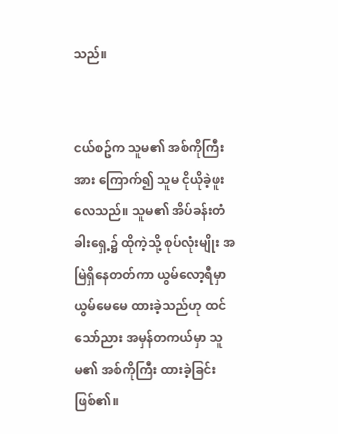သည်။


ငယ်စဥ်က သူမ၏ အစ်ကိုကြီးအား ကြောက်၍ သူမ ငိုယိုခဲ့ဖူးလေသည်။ သူမ၏ အိပ်ခန်းတံခါးရှေ့၌ ထိုကဲ့သို့ စုပ်လုံးမျိုး အမြဲရှိနေတတ်ကာ ယွမ်လော့ရီမှာ ယွမ်မေမေ ထားခဲ့သည်ဟု ထင်သော်ညား အမှန်တကယ်မှာ သူမ၏ အစ်ကိုကြီး ထားခဲ့ခြင်းဖြစ်၏။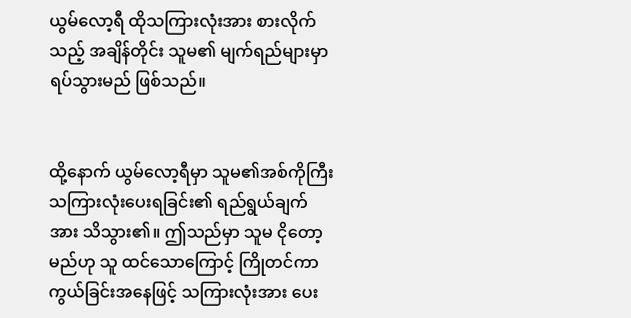ယွမ်လော့ရီ ထိုသကြားလုံးအား စားလိုက်သည့် အချိန်တိုင်း သူမ၏ မျက်ရည်များမှာ ရပ်သွားမည် ဖြစ်သည်။


ထို့နောက် ယွမ်လော့ရီမှာ သူမ၏အစ်ကိုကြီး သကြားလုံးပေးရခြင်း၏ ရည်ရွယ်ချက်အား သိသွား၏။ ဤသည်မှာ သူမ ငိုတော့မည်ဟု သူ ထင်သောကြောင့် ကြိုတင်ကာကွယ်ခြင်းအနေဖြင့် သကြားလုံးအား ပေး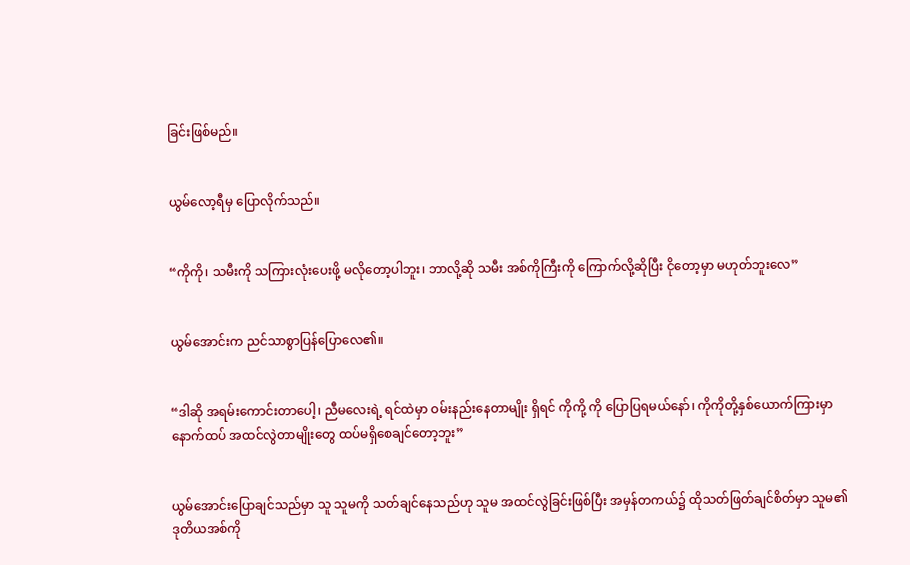ခြင်းဖြစ်မည်။


ယွမ်လော့ရီမှ ပြောလိုက်သည်။


“ကိုကို၊ သမီးကို သကြားလုံးပေးဖို့ မလိုတော့ပါဘူး၊ ဘာလို့ဆို သမီး အစ်ကိုကြီးကို ကြောက်လို့ဆိုပြီး ငိုတော့မှာ မဟုတ်ဘူးလေ”


ယွမ်အောင်းက ညင်သာစွာပြန်ပြောလေ၏။


“ဒါဆို အရမ်းကောင်းတာပေါ့၊ ညီမလေးရဲ့ ရင်ထဲမှာ ဝမ်းနည်းနေတာမျိုး ရှိရင် ကိုကို့ ကို ပြောပြရမယ်နော်၊ ကိုကိုတို့နှစ်ယောက်ကြားမှာ နောက်ထပ် အထင်လွဲတာမျိုးတွေ ထပ်မရှိစေချင်တော့ဘူး”


ယွမ်အောင်းပြောချင်သည်မှာ သူ သူမကို သတ်ချင်နေသည်ဟု သူမ အထင်လွဲခြင်းဖြစ်ပြီး အမှန်တကယ်၌ ထိုသတ်ဖြတ်ချင်စိတ်မှာ သူမ၏ ဒုတိယအစ်ကို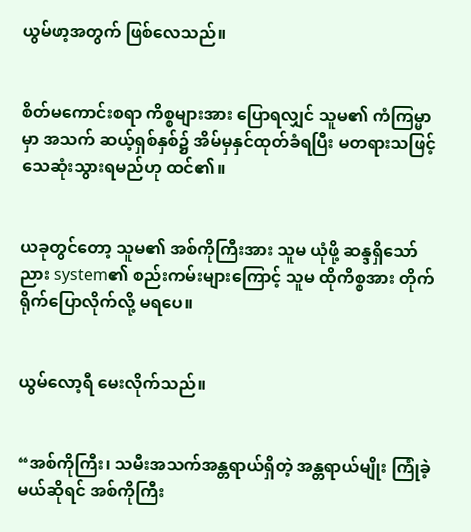ယွမ်ဖာ့အတွက် ဖြစ်လေသည်။


စိတ်မကောင်းစရာ ကိစ္စများအား ပြောရလျှင် သူမ၏ ကံကြမ္မာမှာ အသက် ဆယ့်ရှစ်နှစ်၌ အိမ်မှနှင်ထုတ်ခံရပြီး မတရားသဖြင့် သေဆုံးသွားရမည်ဟု ထင်၏။


ယခုတွင်တော့ သူမ၏ အစ်ကိုကြီးအား သူမ ယုံဖို့ ဆန္ဒရှိသော်ညား system၏ စည်းကမ်းများကြောင့် သူမ ထိုကိစ္စအား တိုက်ရိုက်ပြောလိုက်လို့ မရပေ။


ယွမ်လော့ရီ မေးလိုက်သည်။


“အစ်ကိုကြီး၊ သမီးအသက်အန္တရာယ်ရှိတဲ့ အန္တရာယ်မျိုး ကြုံခဲ့မယ်ဆိုရင် အစ်ကိုကြီး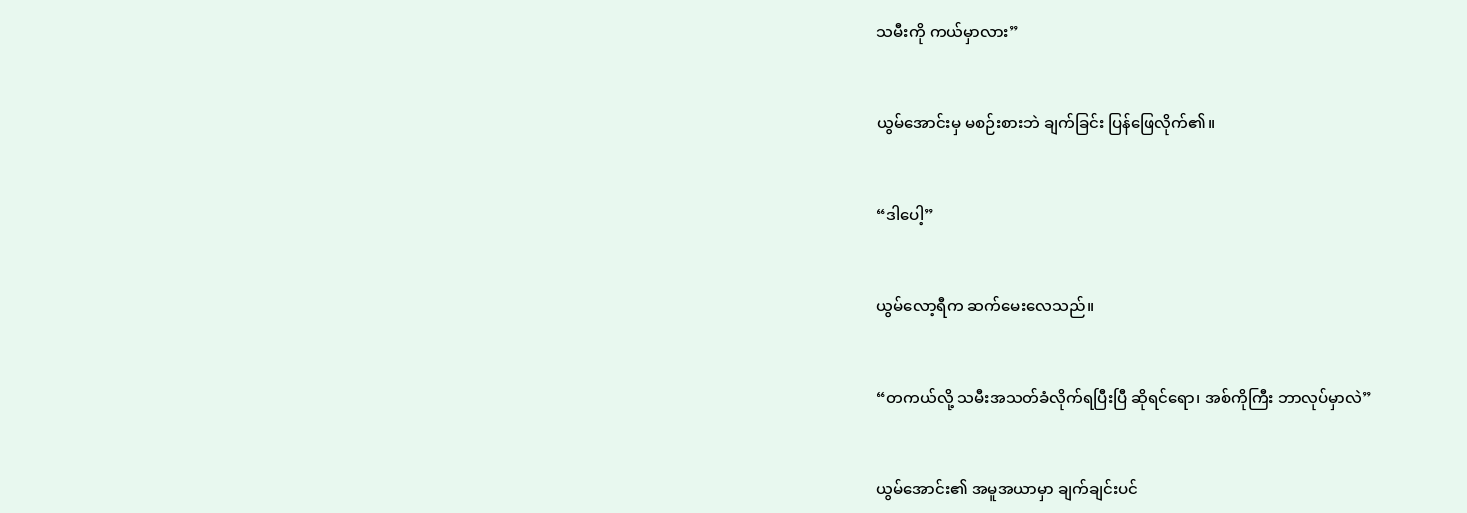သမီးကို ကယ်မှာလား”


ယွမ်အောင်းမှ မစဉ်းစားဘဲ ချက်ခြင်း ပြန်ဖြေလိုက်၏။


“ဒါပေါ့”


ယွမ်လော့ရီက ဆက်မေးလေသည်။


“တကယ်လို့ သမီးအသတ်ခံလိုက်ရပြီးပြီ ဆိုရင်ရော၊ အစ်ကိုကြီး ဘာလုပ်မှာလဲ”


ယွမ်အောင်း၏ အမူအယာမှာ ချက်ချင်းပင်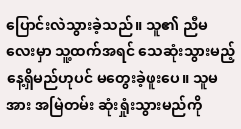ပြောင်းလဲသွားခဲ့သည်။ သူ၏ ညီမလေးမှာ သူ့ထက်အရင် သေဆုံးသွားမည့် နေ့ရှိမည်ဟုပင် မတွေးခဲ့ဖူးပေ။ သူမအား အမြဲတမ်း ဆုံးရှုံးသွားမည်ကို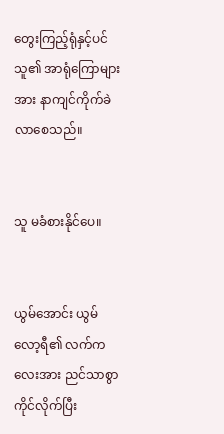တွေးကြည့်ရုံနှင့်ပင် သူ၏ အာရုံကြောများအား နာကျင်ကိုက်ခဲလာစေသည်။


သူ မခံစားနိုင်ပေ။


ယွမ်အောင်း ယွမ်လော့ရီ၏ လက်ကလေးအား ညင်သာစွာ ကိုင်လိုက်ပြီး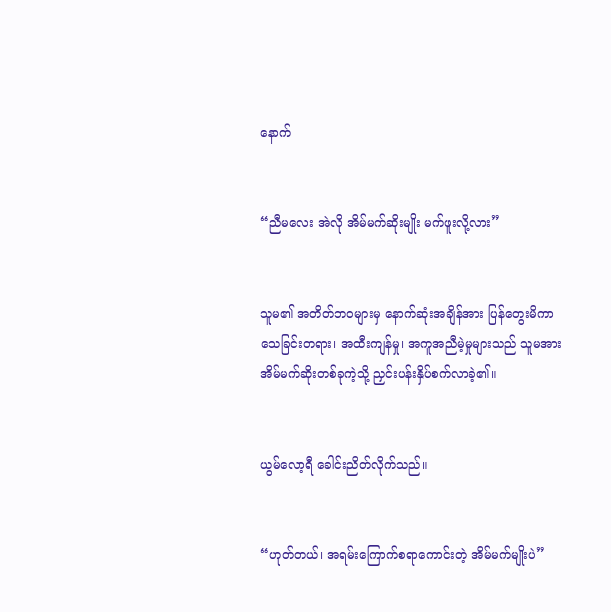နောက်


“ညီမလေး အဲလို အိမ်မက်ဆိုးမျိုး မက်ဖူးလို့လား”


သူမ၏ အတိတ်ဘဝများမှ နောက်ဆုံးအချိန်အား ပြန်တွေးမိကာ သေခြင်းတရား၊ အထီးကျန်မှု၊ အကူအညီမဲ့မှုများသည် သူမအား အိမ်မက်ဆိုးတစ်ခုကဲ့သို့ ညှင်းပန်းနှိပ်စက်လာခဲ့၏။


ယွမ်လော့ရီ ခေါင်းညိတ်လိုက်သည်။


“ဟုတ်တယ်၊ အရမ်းကြောက်စရာကောင်းတဲ့ အိမ်မက်မျိုးပဲ”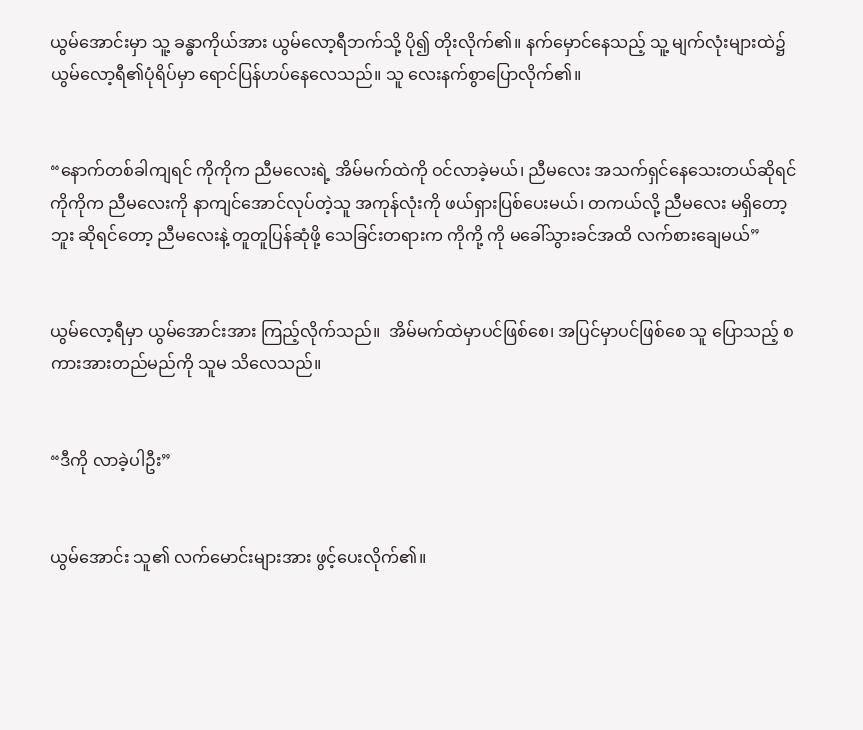ယွမ်အောင်းမှာ သူ့ ခန္ဓာကိုယ်အား ယွမ်လော့ရီဘက်သို့ ပို၍ တိုးလိုက်၏။ နက်မှောင်နေသည့် သူ့ မျက်လုံးများထဲ၌ ယွမ်လော့ရီ၏ပုံရိပ်မှာ ရောင်ပြန်ဟပ်နေလေသည်။ သူ လေးနက်စွာပြောလိုက်၏။


“နောက်တစ်ခါကျရင် ကိုကိုက ညီမလေးရဲ့ အိမ်မက်ထဲကို ဝင်လာခဲ့မယ်၊ ညီမလေး အသက်ရှင်နေသေးတယ်ဆိုရင် ကိုကိုက ညီမလေးကို နာကျင်အောင်လုပ်တဲ့သူ အကုန်လုံးကို ဖယ်ရှားပြစ်ပေးမယ်၊ တကယ်လို့ ညီမလေး မရှိတော့ဘူး ဆိုရင်တော့ ညီမလေးနဲ့ တူတူပြန်ဆုံဖို့ သေခြင်းတရားက ကိုကို့ ကို မခေါ်သွားခင်အထိ လက်စားချေမယ်”


ယွမ်လော့ရီမှာ ယွမ်အောင်းအား ကြည့်လိုက်သည်။  အိမ်မက်ထဲမှာပင်ဖြစ်စေ၊ အပြင်မှာပင်ဖြစ်စေ သူ ပြောသည့် စကားအားတည်မည်ကို သူမ သိလေသည်။


“ဒီကို လာခဲ့ပါဦး”


ယွမ်အောင်း သူ၏ လက်မောင်းများအား ဖွင့်ပေးလိုက်၏။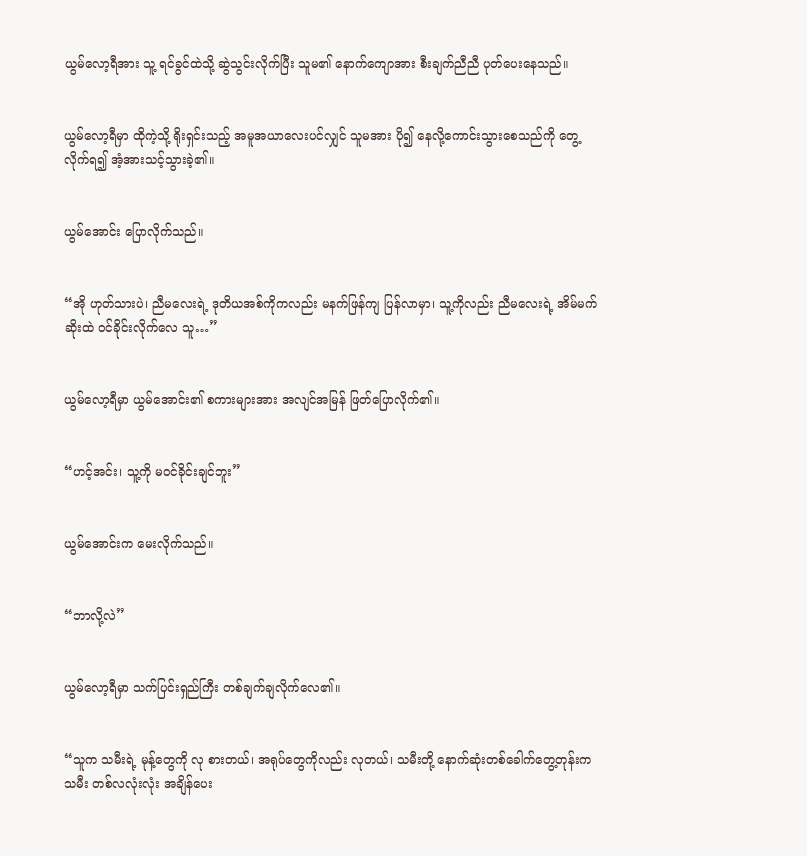ယွမ်လော့ရီအား သူ့ ရင်ခွင်ထဲသို့ ဆွဲသွင်းလိုက်ပြီး သူမ၏ နောက်ကျောအား စီးချက်ညီညီ ပုတ်ပေးနေသည်။


ယွမ်လော့ရီမှာ ထိုကဲ့သို့ ရိုးရှင်းသည့် အမူအယာလေးပင်လျှင် သူမအား ပို၍ နေလို့ကောင်းသွားစေသည်ကို တွေ့လိုက်ရ၍ အံ့အားသင့်သွားခဲ့၏။


ယွမ်အောင်း ပြောလိုက်သည်။


“အို ဟုတ်သားပဲ၊ ညီမလေးရဲ့ ဒုတိယအစ်ကိုကလည်း မနက်ဖြန်ကျ ပြန်လာမှာ၊ သူ့ကိုလည်း ညီမလေးရဲ့ အိမ်မက်ဆိုးထဲ ဝင်ခိုင်းလိုက်လေ သူ…”


ယွမ်လော့ရီမှာ ယွမ်အောင်း၏ စကားများအား အလျင်အမြန် ဖြတ်ပြောလိုက်၏။


“ဟင့်အင်း၊ သူ့ကို မဝင်ခိုင်းချင်ဘူး”


ယွမ်အောင်းက မေးလိုက်သည်။


“ဘာလို့လဲ”


ယွမ်လော့ရီမှာ သက်ပြင်းရှည်ကြီး တစ်ချက်ချလိုက်လေ၏။


“သူက သမီးရဲ့ မုန့်တွေကို လု စားတယ်၊ အရုပ်တွေကိုလည်း လုတယ်၊ သမီးတို့ နောက်ဆုံးတစ်ခေါက်တွေ့တုန်းက သမီး တစ်လလုံးလုံး အချိန်ပေး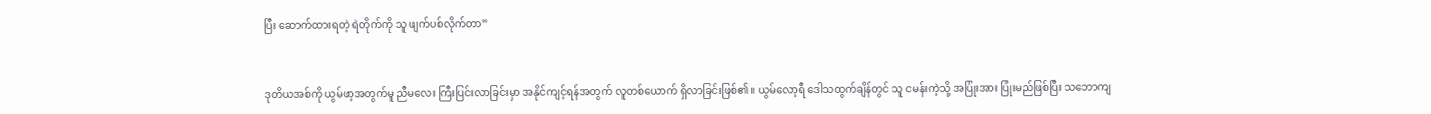ပြီး ဆောက်ထားရတဲ့ ရဲတိုက်ကို သူ ဖျက်ပစ်လိုက်တာ”


ဒုတိယအစ်ကို ယွမ်ဖာ့အတွက်မူ ညီမလေး ကြီးပြင်းလာခြင်းမှာ အနိုင်ကျင့်ရန်အတွက် လူတစ်ယောက် ရှိလာခြင်းဖြစ်၏။ ယွမ်လော့ရီ ဒေါသထွက်ချိန်တွင် သူ ငမန်းကဲ့သို့ အပြုံးအား ပြုံးမည်ဖြစ်ပြီး သဘောကျ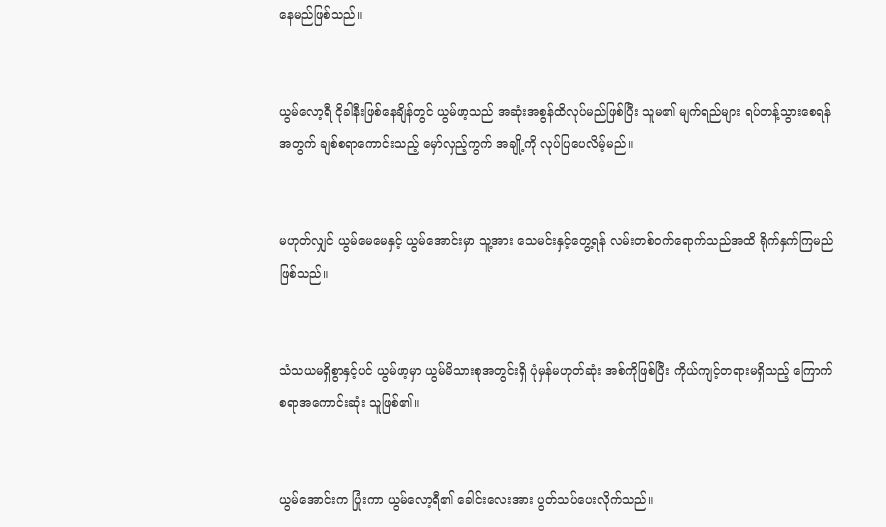နေမည်ဖြစ်သည်။


ယွမ်လော့ရီ ငိုခါနီးဖြစ်နေချိန်တွင် ယွမ်ဖာ့သည် အဆုံးအစွန်ထိလုပ်မည်ဖြစ်ပြီး သူမ၏ မျက်ရည်များ ရပ်တန့်သွားစေရန်အတွက် ချစ်စရာကောင်းသည့် မှော်လှည့်ကွက် အချို့ကို လုပ်ပြပေလိမ့်မည်။


မဟုတ်လျှင် ယွမ်မေမေနှင့် ယွမ်အောင်းမှာ သူ့အား သေမင်းနှင့်တွေ့ရန် လမ်းတစ်ဝက်ရောက်သည်အထိ ရိုက်နှက်ကြမည်ဖြစ်သည်။


သံသယမရှိစွာနှင့်ပင် ယွမ်ဖာ့မှာ ယွမ်မိသားစုအတွင်းရှိ ပုံမှန်မဟုတ်ဆုံး အစ်ကိုဖြစ်ပြီး ကိုယ်ကျင့်တရားမရှိသည့် ကြောက်စရာအကောင်းဆုံး သူဖြစ်၏။


ယွမ်အောင်းက ပြုံးကာ ယွမ်လော့ရီ၏ ခေါင်းလေးအား ပွတ်သပ်ပေးလိုက်သည်။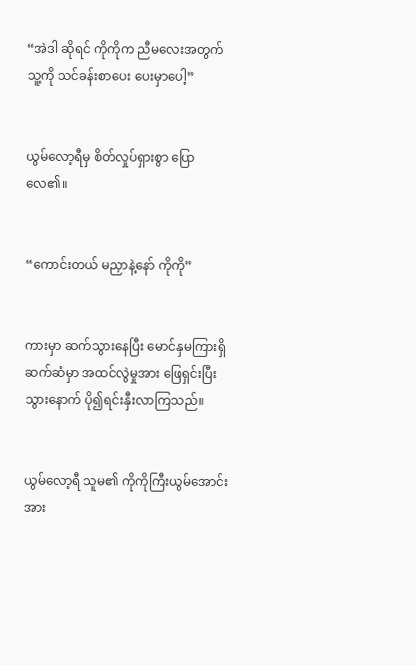“အဲဒါ ဆိုရင် ကိုကိုက ညီမလေးအတွက် သူ့ကို သင်ခန်းစာပေး ပေးမှာပေါ့”


ယွမ်လော့ရီမှ စိတ်လှုပ်ရှားစွာ ပြောလေ၏။


“ကောင်းတယ် မညှာနဲ့နော် ကိုကို”


ကားမှာ ဆက်သွားနေပြီး မောင်နှမကြားရှိ ဆက်ဆံမှာ အထင်လွဲမှုအား ဖြေရှင်းပြီးသွားနောက် ပို၍ရင်းနှီးလာကြသည်။


ယွမ်လော့ရီ သူမ၏ ကိုကိုကြီးယွမ်အောင်းအား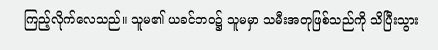ကြည့်လိုက်လေသည်။ သူမ၏ ယခင်ဘဝ၌ သူမမှာ သမီးအတုဖြစ်သည်ကို သိပြီးသွား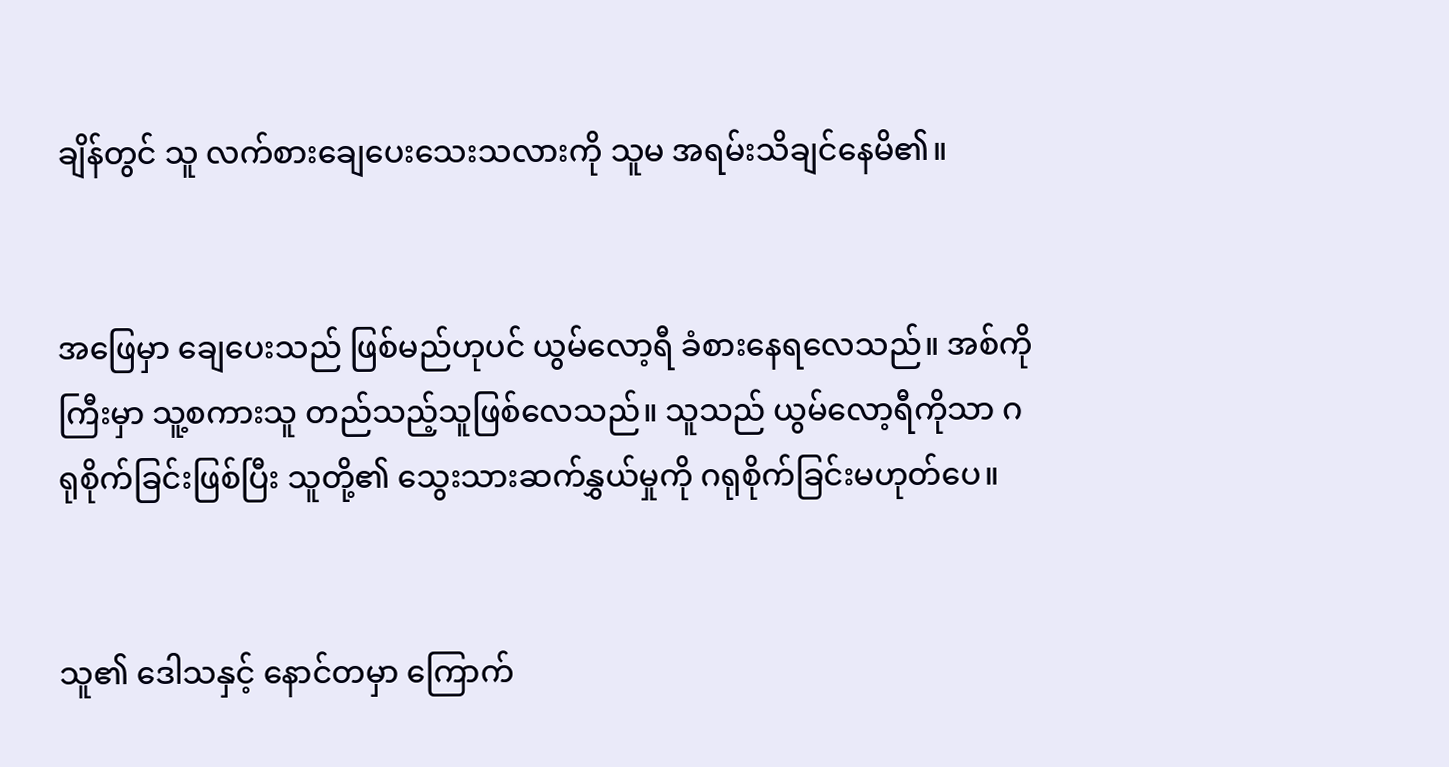ချိန်တွင် သူ လက်စားချေပေးသေးသလားကို သူမ အရမ်းသိချင်နေမိ၏။


အဖြေမှာ ချေပေးသည် ဖြစ်မည်ဟုပင် ယွမ်လော့ရီ ခံစားနေရလေသည်။ အစ်ကိုကြီးမှာ သူ့စကားသူ တည်သည့်သူဖြစ်လေသည်။ သူသည် ယွမ်လော့ရီကိုသာ ဂရုစိုက်ခြင်းဖြစ်ပြီး သူတို့၏ သွေးသားဆက်နွှယ်မှုကို ဂရုစိုက်ခြင်းမဟုတ်ပေ။


သူ၏ ဒေါသနှင့် နောင်တမှာ ကြောက်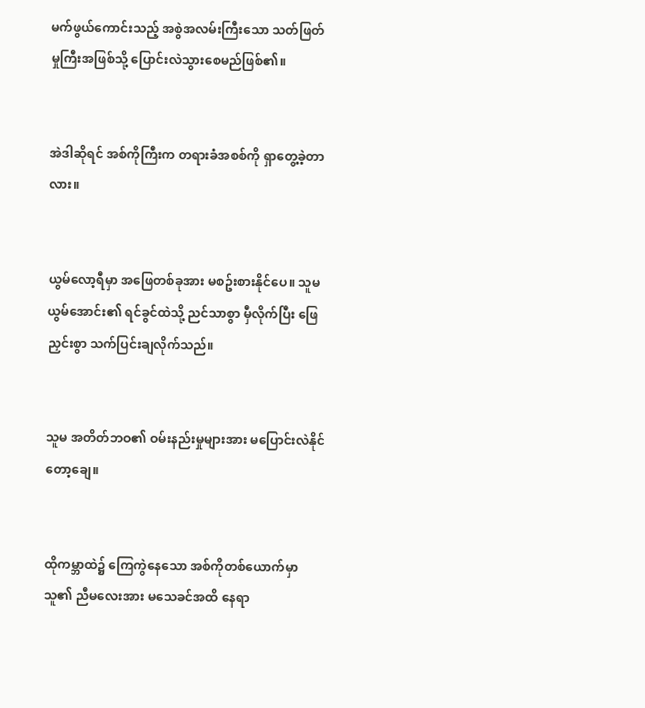မက်ဖွယ်ကောင်းသည့် အစွဲအလမ်းကြီးသော သတ်ဖြတ်မှုကြီးအဖြစ်သို့ ပြောင်းလဲသွားစေမည်ဖြစ်၏။


အဲဒါဆိုရင် အစ်ကိုကြီးက တရားခံအစစ်ကို ရှာတွေ့ခဲ့တာလား။


ယွမ်လော့ရီမှာ အဖြေတစ်ခုအား မစဥ်းစားနိုင်ပေ။ သူမ ယွမ်အောင်း၏ ရင်ခွင်ထဲသို့ ညင်သာစွာ မှီလိုက်ပြီး ဖြေညှင်းစွာ သက်ပြင်းချလိုက်သည်။


သူမ အတိတ်ဘဝ၏ ဝမ်းနည်းမှုများအား မပြောင်းလဲနိုင်တော့ချေ။


ထိုကမ္ဘာထဲ၌ ကြေကွဲနေသော အစ်ကိုတစ်ယောက်မှာ သူ၏ ညီမလေးအား မသေခင်အထိ နေရာ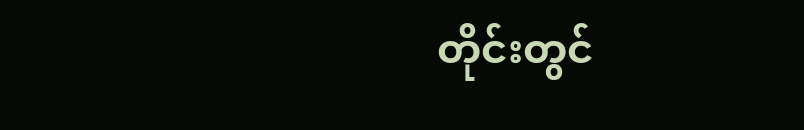တိုင်းတွင်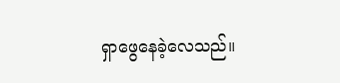ရှာဖွေနေခဲ့လေသည်။